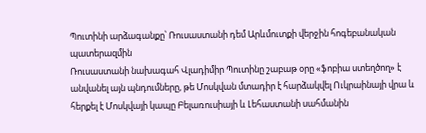Պուտինի արձագանքը՝ Ռուսաստանի դեմ Արևմուտքի վերջին հոգեբանական պատերազմին
Ռուսաստանի նախագահ Վլադիմիր Պուտինը շաբաթ օրը «ֆոբիա ստեղծող» է անվանել այն պնդումները, թե Մոսկվան մտադիր է հարձակվել Ուկրաինայի վրա և հերքել է Մոսկվայի կապը Բելառուսիայի և Լեհաստանի սահմանին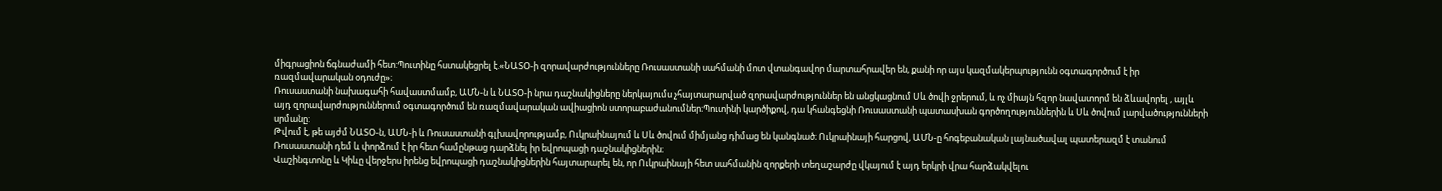միգրացիոն ճգնաժամի հետ:Պուտինը հստակեցրել է.«ՆԱՏՕ-ի զորավարժությունները Ռուսաստանի սահմանի մոտ վտանգավոր մարտահրավեր են, քանի որ այս կազմակերպությունն օգտագործում է իր ռազմավարական օդուժը»։
Ռուսաստանի նախագահի հավաստմամբ, ԱՄՆ-ն և ՆԱՏՕ-ի նրա դաշնակիցները ներկայումս չհայտարարված զորավարժություններ են անցկացնում Սև ծովի ջրերում, և ոչ միայն հզոր նավատորմ են ձևավորել , այլև այդ զորավարժություններում օգտագործում են ռազմավարական ավիացիոն ստորաբաժանումներ։Պուտինի կարծիքով, դա կհանգեցնի Ռուսաստանի պատասխան գործողություններին և Սև ծովում լարվածությունների սրմանը:
Թվում է, թե այժմ ՆԱՏՕ-ն, ԱՄՆ-ի և Ռուսաստանի գլխավորությամբ, Ուկրաինայում և Սև ծովում միմյանց դիմաց են կանգնած։ Ուկրաինայի հարցով, ԱՄՆ-ը հոգեբանական լայնածավալ պատերազմ է տանում Ռուսաստանի դեմ և փորձում է իր հետ համընթաց դարձնել իր եվրոպացի դաշնակիցներին։
Վաշինգտոնը և Կիևը վերջերս իրենց եվրոպացի դաշնակիցներին հայտարարել են, որ Ուկրաինայի հետ սահմանին զորքերի տեղաշարժը վկայում է այդ երկրի վրա հարձակվելու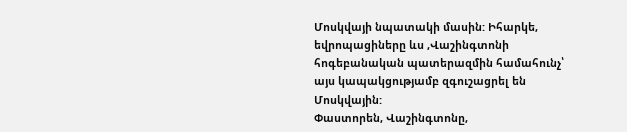Մոսկվայի նպատակի մասին: Իհարկե, եվրոպացիները ևս ,Վաշինգտոնի հոգեբանական պատերազմին համահունչ՝ այս կապակցությամբ զգուշացրել են Մոսկվային:
Փաստորեն, Վաշինգտոնը,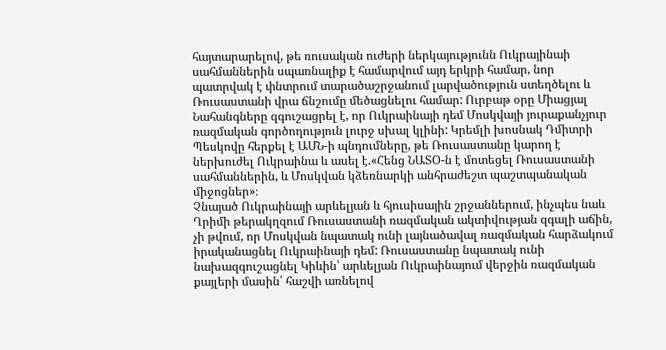հայտարարելով, թե ռուսական ուժերի ներկայությունն Ուկրայինաի սահմաններին սպառնալիք է համարվում այդ երկրի համար, նոր պատրվակ է փնտրում տարածաշրջանում լարվածություն ստեղծելու և Ռուսաստանի վրա ճնշումը մեծացնելու համար: Ուրբաթ օրը Միացյալ Նահանգները զգուշացրել է, որ Ուկրաինայի դեմ Մոսկվայի յուրաքանչյուր ռազմական գործողություն լուրջ սխալ կլինի: Կրեմլի խոսնակ Դմիտրի Պեսկովը հերքել է ԱՄՆ-ի պնդումները, թե Ռուսաստանը կարող է ներխուժել Ուկրաինա և ասել է.«Հենց ՆԱՏՕ-ն է մոտեցել Ռուսաստանի սահմաններին, և Մոսկվան կձեռնարկի անհրաժեշտ պաշտպանական միջոցներ»։
Չնայած Ուկրաինայի արևելյան և հյուսիսային շրջաններում, ինչպես նաև Ղրիմի թերակղզում Ռուսաստանի ռազմական ակտիվության զգալի աճին, չի թվում, որ Մոսկվան նպատակ ունի լայնածավալ ռազմական հարձակում իրականացնել Ուկրաինայի դեմ: Ռուսաստանը նպատակ ունի նախազգուշացնել Կիևին՝ արևելյան Ուկրաինայում վերջին ռազմական քայլերի մասին՝ հաշվի առնելով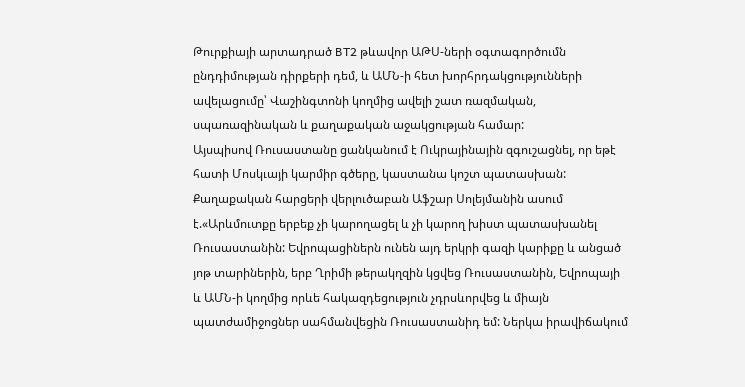Թուրքիայի արտադրած BT2 թևավոր ԱԹՍ-ների օգտագործումն ընդդիմության դիրքերի դեմ, և ԱՄՆ-ի հետ խորհրդակցությունների ավելացումը՝ Վաշինգտոնի կողմից ավելի շատ ռազմական, սպառազինական և քաղաքական աջակցության համար:
Այսպիսով Ռուսաստանը ցանկանում է Ուկրայինային զգուշացնել, որ եթէ հատի Մոսկւայի կարմիր գծերը, կաստանա կոշտ պատասխան: Քաղաքական հարցերի վերլուծաբան Աֆշար Սոլեյմանին ասում է.«Արևմուտքը երբեք չի կարողացել և չի կարող խիստ պատասխանել Ռուսաստանին: Եվրոպացիներն ունեն այդ երկրի գազի կարիքը և անցած յոթ տարիներին, երբ Ղրիմի թերակղզին կցվեց Ռուսաստանին, Եվրոպայի և ԱՄՆ-ի կողմից որևե հակազդեցություն չդրսևորվեց և միայն պատժամիջոցներ սահմանվեցին Ռուսաստանիդ եմ: Ներկա իրավիճակում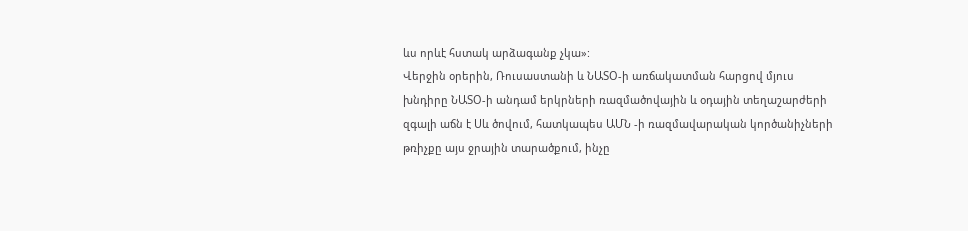ևս որևէ հստակ արձագանք չկա»:
Վերջին օրերին, Ռուսաստանի և ՆԱՏՕ-ի առճակատման հարցով մյուս խնդիրը ՆԱՏՕ-ի անդամ երկրների ռազմածովային և օդային տեղաշարժերի զգալի աճն է Սև ծովում, հատկապես ԱՄՆ -ի ռազմավարական կործանիչների թռիչքը այս ջրային տարածքում, ինչը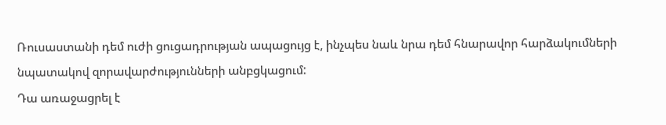Ռուսաստանի դեմ ուժի ցուցադրության ապացույց է, ինչպես նաև նրա դեմ հնարավոր հարձակումների նպատակով զորավարժությունների անբցկացում:
Դա առաջացրել է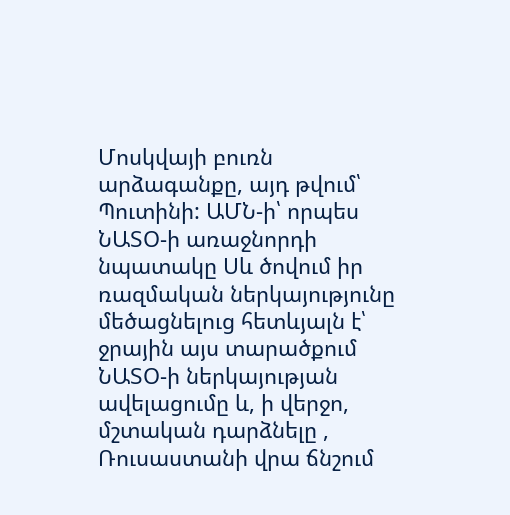Մոսկվայի բուռն արձագանքը, այդ թվում՝ Պուտինի: ԱՄՆ-ի՝ որպես ՆԱՏՕ-ի առաջնորդի նպատակը Սև ծովում իր ռազմական ներկայությունը մեծացնելուց հետևյալն է՝ ջրային այս տարածքում ՆԱՏՕ-ի ներկայության ավելացումը և, ի վերջո, մշտական դարձնելը , Ռուսաստանի վրա ճնշում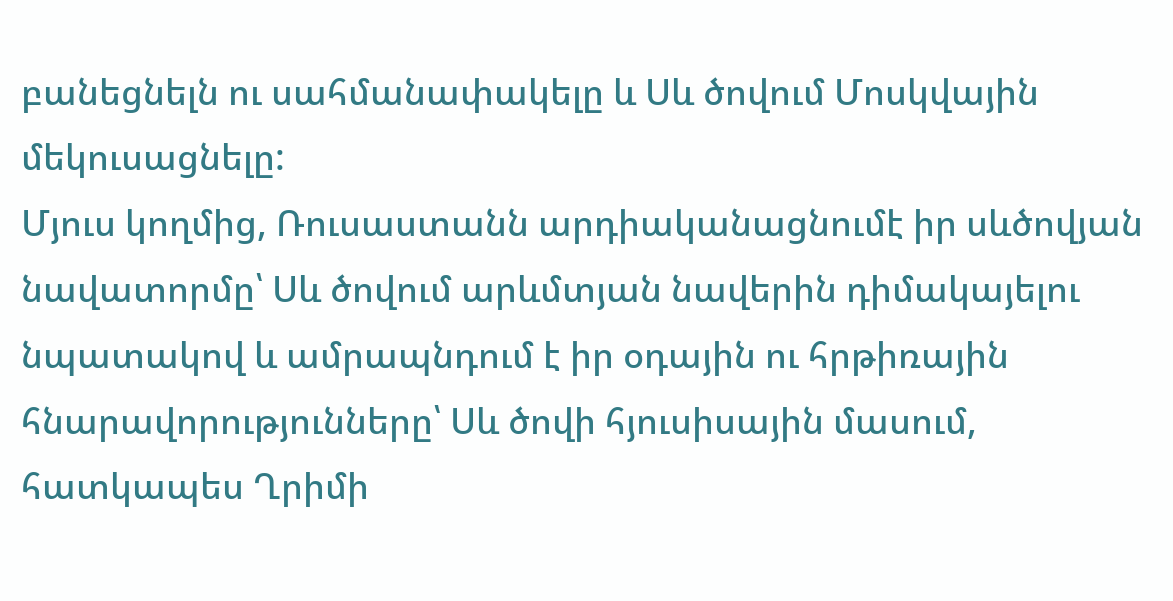բանեցնելն ու սահմանափակելը և Սև ծովում Մոսկվային մեկուսացնելը:
Մյուս կողմից, Ռուսաստանն արդիականացնումէ իր սևծովյան նավատորմը՝ Սև ծովում արևմտյան նավերին դիմակայելու նպատակով և ամրապնդում է իր օդային ու հրթիռային հնարավորությունները՝ Սև ծովի հյուսիսային մասում, հատկապես Ղրիմի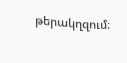թերակղզում։